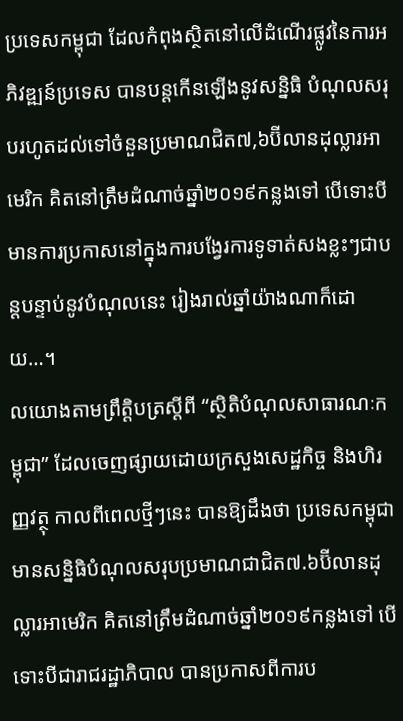ប្រទេសកម្ពុជា ដែលកំពុងស្ថិតនៅលើដំណើរផ្លូវនៃការអភិវឌ្ឍន៍ប្រទេស បានបន្តកើនឡើងនូវសន្និធិ បំណុលសរុបរហូតដល់ទៅចំនួនប្រមាណជិត៧,៦ប៊ីលានដុល្លារអាមេរិក គិតនៅត្រឹមដំណាច់ឆ្នាំ២០១៩កន្លងទៅ បើទោះបីមានការប្រកាសនៅក្នុងការបង្វែរការទូទាត់សងខ្លះៗជាបន្តបន្ទាប់នូវបំណុលនេះ រៀងរាល់ឆ្នាំយ៉ាងណាក៏ដោយ…។
លយោងតាមព្រឹត្តិបត្រស្តីពី “ស្ថិតិបំណុលសាធារណៈកម្ពុជា” ដែលចេញផ្សាយដោយក្រសួងសេដ្ឋកិច្ច និងហិរញ្ញវត្ថុ កាលពីពេលថ្មីៗនេះ បានឱ្យដឹងថា ប្រទេសកម្ពុជា មានសន្និធិបំណុលសរុបប្រមាណជាជិត៧.៦ប៊ីលានដុល្លារអាមេរិក គិតនៅត្រឹមដំណាច់ឆ្នាំ២០១៩កន្លងទៅ បើទោះបីជារាជរដ្ឋាភិបាល បានប្រកាសពីការប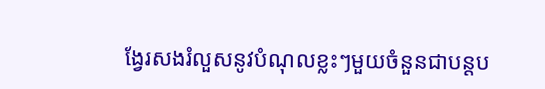ង្វែរសងរំលួសនូវបំណុលខ្លះៗមួយចំនួនជាបន្តប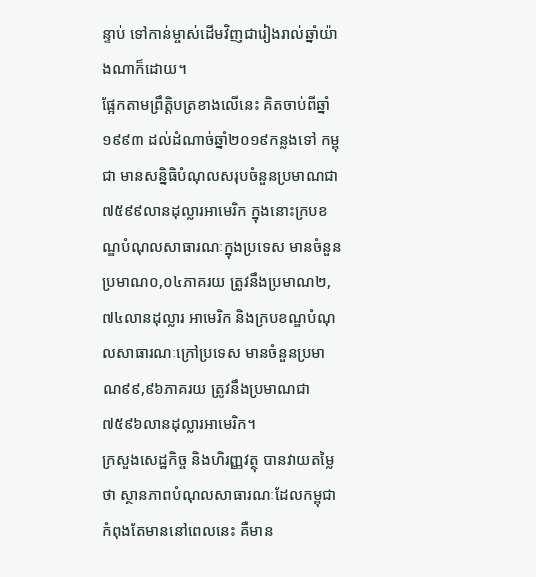ន្ទាប់ ទៅកាន់ម្ចាស់ដើមវិញជារៀងរាល់ឆ្នាំយ៉ាងណាក៏ដោយ។
ផ្អែកតាមព្រឹត្តិបត្រខាងលើនេះ គិតចាប់ពីឆ្នាំ១៩៩៣ ដល់ដំណាច់ឆ្នាំ២០១៩កន្លងទៅ កម្ពុជា មានសន្និធិបំណុលសរុបចំនួនប្រមាណជា៧៥៩៩លានដុល្លារអាមេរិក ក្នុងនោះក្របខណ្ឌបំណុលសាធារណៈក្នុងប្រទេស មានចំនួនប្រមាណ០,០៤ភាគរយ ត្រូវនឹងប្រមាណ២,៧៤លានដុល្លារ អាមេរិក និងក្របខណ្ឌបំណុលសាធារណៈក្រៅប្រទេស មានចំនួនប្រមាណ៩៩,៩៦ភាគរយ ត្រូវនឹងប្រមាណជា៧៥៩៦លានដុល្លារអាមេរិក។
ក្រសួងសេដ្ឋកិច្ច និងហិរញ្ញវត្ថុ បានវាយតម្លៃថា ស្ថានភាពបំណុលសាធារណៈដែលកម្ពុជា កំពុងតែមាននៅពេលនេះ គឺមាន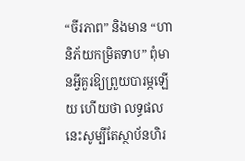“ចីរភាព” និងមាន “ហានិភ័យកម្រិតទាប” ពុំមានអ្វីគួរឱ្យព្រួយបារម្ភឡើយ ហើយថា លទ្ធផលនេះសូម្បីតែស្ថាប័នហិរ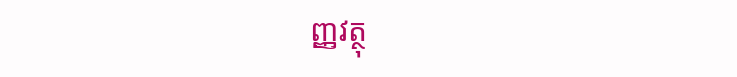ញ្ញវត្ថុ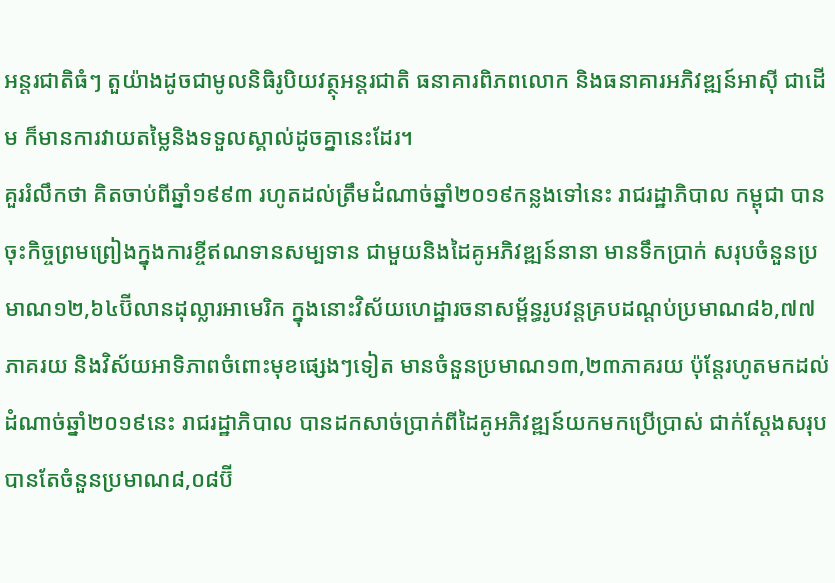អន្តរជាតិធំៗ តួយ៉ាងដូចជាមូលនិធិរូបិយវត្ថុអន្តរជាតិ ធនាគារពិភពលោក និងធនាគារអភិវឌ្ឍន៍អាស៊ី ជាដើម ក៏មានការវាយតម្លៃនិងទទួលស្គាល់ដូចគ្នានេះដែរ។
គួររំលឹកថា គិតចាប់ពីឆ្នាំ១៩៩៣ រហូតដល់ត្រឹមដំណាច់ឆ្នាំ២០១៩កន្លងទៅនេះ រាជរដ្ឋាភិបាល កម្ពុជា បានចុះកិច្ចព្រមព្រៀងក្នុងការខ្ចីឥណទានសម្បទាន ជាមួយនិងដៃគូអភិវឌ្ឍន៍នានា មានទឹកប្រាក់ សរុបចំនួនប្រមាណ១២,៦៤ប៊ីលានដុល្លារអាមេរិក ក្នុងនោះវិស័យហេដ្ឋារចនាសម្ព័ន្ធរូបវន្តគ្របដណ្តប់ប្រមាណ៨៦,៧៧ភាគរយ និងវិស័យអាទិភាពចំពោះមុខផ្សេងៗទៀត មានចំនួនប្រមាណ១៣,២៣ភាគរយ ប៉ុន្តែរហូតមកដល់ដំណាច់ឆ្នាំ២០១៩នេះ រាជរដ្ឋាភិបាល បានដកសាច់ប្រាក់ពីដៃគូអភិវឌ្ឍន៍យកមកប្រើប្រាស់ ជាក់ស្តែងសរុបបានតែចំនួនប្រមាណ៨,០៨ប៊ី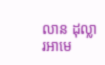លាន ដុល្លារអាមេ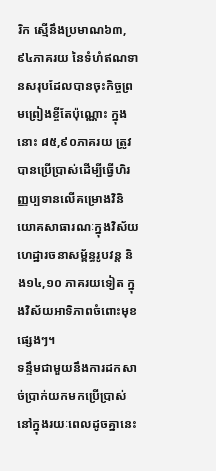រិក ស្មើនឹងប្រមាណ៦៣,៩៤ភាគរយ នៃទំហំឥណទានសរុបដែលបានចុះកិច្ចព្រមព្រៀងខ្ចីតែប៉ុណ្ណោះ ក្នុងនោះ ៨៥,៩០ភាគរយ ត្រូវបានប្រើប្រាស់ដើម្បីធ្វើហិរញ្ញប្បទានលើគម្រោងវិនិយោគសាធារណៈក្នុងវិស័យហេដ្ឋារចនាសម្ព័ន្ធរូបវន្ត និង១៤,១០ ភាគរយទៀត ក្នុងវិស័យអាទិភាពចំពោះមុខផ្សេងៗ។
ទន្ទឹមជាមួយនឹងការដកសាច់ប្រាក់យកមកប្រើប្រាស់នៅក្នុងរយៈពេលដូចគ្នានេះ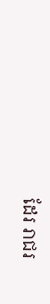ដែរ រាជរ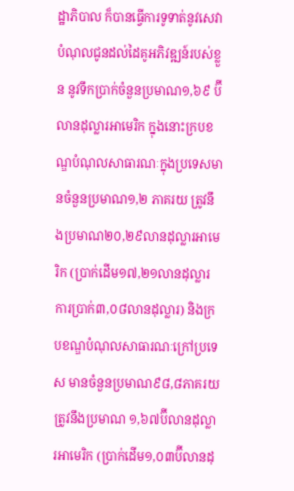ដ្ឋាភិបាល ក៏បានធ្វើការទូទាត់នូវសេវាបំណុលជូនដល់ដៃគូអភិវឌ្ឍន៍របស់ខ្លួន នូវទឹកប្រាក់ចំនួនប្រមាណ១,៦៩ ប៊ីលានដុល្លារអាមេរិក ក្នុងនោះក្របខណ្ឌបំណុលសាធារណៈក្នុងប្រទេសមានចំនួនប្រមាណ១,២ ភាគរយ ត្រូវនឹងប្រមាណ២០,២៩លានដុល្លារអាមេរិក (ប្រាក់ដើម១៧,២១លានដុល្លារ ការប្រាក់៣,០៨លានដុល្លារ) និងក្របខណ្ឌបំណុលសាធារណៈក្រៅប្រទេស មានចំនួនប្រមាណ៩៨,៨ភាគរយ ត្រូវនឹងប្រមាណ ១,៦៧ប៊ីលានដុល្លារអាមេរិក (ប្រាក់ដើម១,០៣ប៊ីលានដុ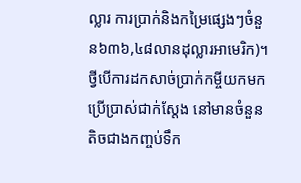ល្លារ ការប្រាក់និងកម្រៃផ្សេងៗចំនួន៦៣៦,៤៨លានដុល្លារអាមេរិក)។
ថ្វីបើការដកសាច់ប្រាក់កម្ចីយកមកប្រើប្រាស់ជាក់ស្តែង នៅមានចំនួនតិចជាងកញ្ចប់ទឹក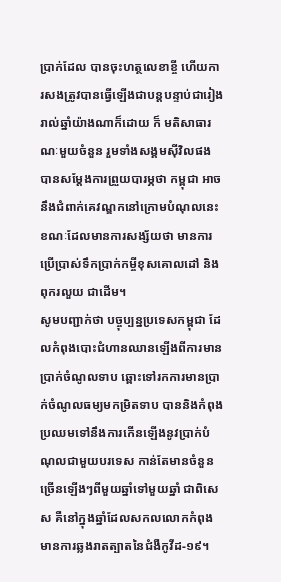ប្រាក់ដែល បានចុះហត្ថលេខាខ្ចី ហើយការសងត្រូវបានធ្វើឡើងជាបន្តបន្ទាប់ជារៀងរាល់ឆ្នាំយ៉ាងណាក៏ដោយ ក៏ មតិសាធារណៈមួយចំនួន រួមទាំងសង្គមស៊ីវិលផង បានសម្តែងការព្រួយបារម្ភថា កម្ពុជា អាចនឹងជំពាក់គេវណ្ឌកនៅក្រោមបំណុលនេះ ខណៈដែលមានការសង្ស័យថា មានការប្រើប្រាស់ទឹកប្រាក់កម្ចីខុសគោលដៅ និងពុករលួយ ជាដើម។
សូមបញ្ជាក់ថា បច្ចុប្បន្នប្រទេសកម្ពុជា ដែលកំពុងបោះជំហានឈានឡើងពីការមានប្រាក់ចំណូលទាប ឆ្ពោះទៅរកការមានប្រាក់ចំណូលធម្យមកម្រិតទាប បាននិងកំពុងប្រឈមទៅនឹងការកើនឡើងនូវប្រាក់បំណុលជាមួយបរទេស កាន់តែមានចំនួនច្រើនឡើងៗពីមួយឆ្នាំទៅមួយឆ្នាំ ជាពិសេស គឺនៅក្នុងឆ្នាំដែលសកលលោកកំពុងមានការឆ្លងរាតត្បាតនៃជំងឺកូវីដ-១៩។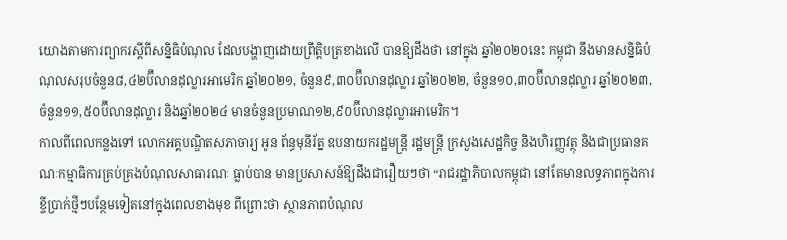យោងតាមការព្យាករស្តីពីសន្និធិបំណុល ដែលបង្ហាញដោយព្រឹត្តិបត្រខាងលើ បានឱ្យដឹងថា នៅក្នុង ឆ្នាំ២០២០នេះ កម្ពុជា នឹងមានសន្និធិបំណុលសរុបចំនួន៨,៤២ប៊ីលានដុល្លារអាមេរិក ឆ្នាំ២០២១, ចំនួន៩,៣០ប៊ីលានដុល្លារ ឆ្នាំ២០២២, ចំនួន១០,៣០ប៊ីលានដុល្លារ ឆ្នាំ២០២៣, ចំនួន១១,៥០ប៊ីលានដុល្លារ និងឆ្នាំ២០២៤ មានចំនួនប្រមាណ១២,៩០ប៊ីលានដុល្លារអាមេរិក។
កាលពីពេលកន្លងទៅ លោកអគ្គបណ្ឌិតសភាចារ្យ អូន ព័ន្ធមុនីរ័ត្ន ឧបនាយករដ្ឋមន្ត្រី រដ្ឋមន្ត្រី ក្រសួងសេដ្ឋកិច្ច និងហិរញ្ញវត្ថុ និងជាប្រធានគណៈកម្មាធិការគ្រប់គ្រងបំណុលសាធារណៈ ធ្លាប់បាន មានប្រសាសន៍ឱ្យដឹងជារឿយៗថា “រាជរដ្ឋាភិបាលកម្ពុជា នៅតែមានលទ្ធភាពក្នុងការខ្ចីប្រាក់ថ្មីៗបន្ថែមទៀតនៅក្នុងពេលខាងមុខ ពីព្រោះថា ស្ថានភាពបំណុល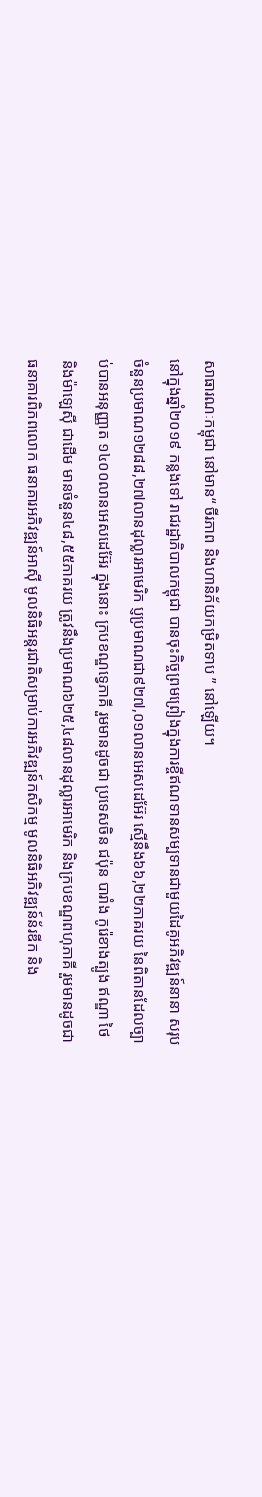សាធារណៈកម្ពុជា នៅមាន“ ចីរភាព និងហានិភ័យកម្រិតទាប ” នៅឡើយ។
នៅក្នុងឆ្នាំ២០១៩ កន្លងទៅ រាជរដ្ឋាភិបាលកម្ពុជា បានចុះកិច្ចព្រមព្រៀងក្នុងការខ្ចីឥណទានសម្បទានជាមួយដៃគូអភិវឌ្ឍន៍នានា សរុបចំនួនប្រមាណ១២៨៨,២៧លានដុល្លារអាមេរិក ប្ញប្រមាណជា៩២៧,០១លានអេសដេអ៊ែរ ស្មើនឹង៦៦,២២ភាគរយ នៃពិតានដែលច្បាប់បានអនុញ្ញាត ១៤០០លានអេសដេអ៊ែរ ក្នុងនោះ ក្របខណ្ឌទ្វេភាគី រួមមានដូចជា ប្រទេសចិន ជប៉ុន បារាំង កូរ៉េខាងត្បូង ឥណ្ឌា ថៃ និងម៉ាឡេស៊ី ជាដើម មានចំនួន៤៨,៥៥ភាគរយ ត្រូវនឹងប្រមាណ៦២៥,៤៨លានដុល្លារអាមេរិក និងក្របខណ្ឌពហុភាគី រួមមានដូចជា ធនាគារពិភពលោក ធនាគារអភិវឌ្ឍន៍អាស៊ី មូលនិធិអន្តរជាតិសម្រាប់ការអភិវឌ្ឍន៍កសិកម្ម មូលនិធិអភិវឌ្ឍន៍ន័រឌីក និង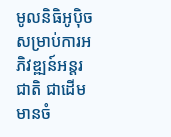មូលនិធិអូប៉ិច សម្រាប់ការអភិវឌ្ឍន៍អន្តរជាតិ ជាដើម មានចំ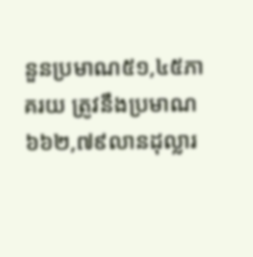នួនប្រមាណ៥១,៤៥ភាគរយ ត្រូវនឹងប្រមាណ ៦៦២,៧៩លានដុល្លារ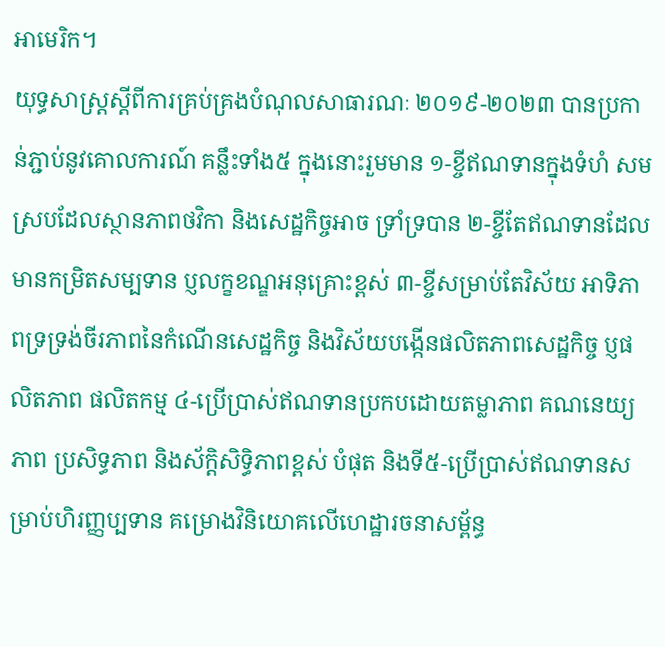អាមេរិក។
យុទ្ធសាស្ត្រស្តីពីការគ្រប់គ្រងបំណុលសាធារណៈ ២០១៩-២០២៣ បានប្រកាន់ភ្ជាប់នូវគោលការណ៍ គន្លឹះទាំង៥ ក្នុងនោះរួមមាន ១-ខ្ចីឥណទានក្នុងទំហំ សមស្របដែលស្ថានភាពថវិកា និងសេដ្ឋកិច្ចអាច ទ្រាំទ្របាន ២-ខ្ចីតែឥណទានដែលមានកម្រិតសម្បទាន ប្ញលក្ខខណ្ឌអនុគ្រោះខ្ពស់ ៣-ខ្ចីសម្រាប់តែវិស័យ អាទិភាពទ្រទ្រង់ចីរភាពនៃកំណើនសេដ្ឋកិច្ច និងវិស័យបង្កើនផលិតភាពសេដ្ឋកិច្ច ប្ញផលិតភាព ផលិតកម្ម ៤-ប្រើប្រាស់ឥណទានប្រកបដោយតម្លាភាព គណនេយ្យភាព ប្រសិទ្ធភាព និងស័ក្តិសិទ្ធិភាពខ្ពស់ បំផុត និងទី៥-ប្រើប្រាស់ឥណទានសម្រាប់ហិរញ្ញប្បទាន គម្រោងវិនិយោគលើហេដ្ឋារចនាសម្ព័ន្ធ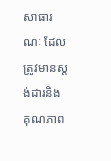សាធារណៈ ដែលត្រូវមានស្តង់ដារនិងគុណភាព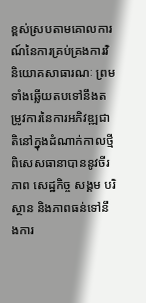ខ្ពស់ស្របតាមគោលការណ៍នៃការគ្រប់គ្រងការវិនិយោគសាធារណៈ ព្រមទាំងឆ្លើយតបទៅនឹងតម្រូវការនៃការអភិវឌ្ឍជាតិនៅក្នុងដំណាក់កាលថ្មី ពិសេសធានាបាននូវចីរភាព សេដ្ឋកិច្ច សង្គម បរិស្ថាន និងភាពធន់ទៅនឹងការ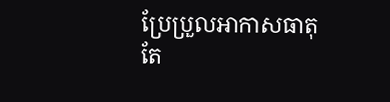ប្រែប្រួលអាកាសធាតុតែ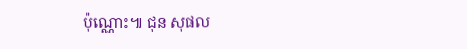ប៉ុណ្ណោះ៕ ជុន សុផល